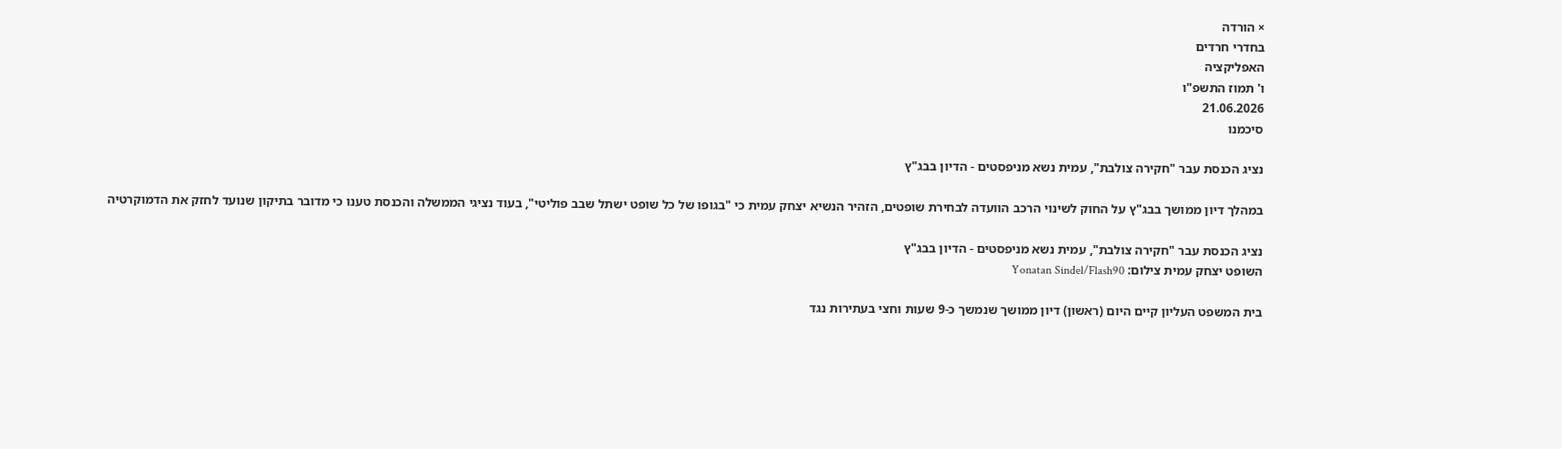× הורדה
בחדרי חרדים
האפליקציה
ו' תמוז התשפ"ו
21.06.2026
סיכמנו

נציג הכנסת עבר "חקירה צולבת", עמית נשא מניפסטים - הדיון בבג"ץ

במהלך דיון ממושך בבג"ץ על החוק לשינוי הרכב הוועדה לבחירת שופטים, הזהיר הנשיא יצחק עמית כי "בגופו של כל שופט ישתל שבב פוליטי", בעוד נציגי הממשלה והכנסת טענו כי מדובר בתיקון שנועד לחזק את הדמוקרטיה

נציג הכנסת עבר "חקירה צולבת", עמית נשא מניפסטים - הדיון בבג"ץ
השופט יצחק עמית צילום: Yonatan Sindel/Flash90

בית המשפט העליון קיים היום (ראשון) דיון ממושך שנמשך כ-9 שעות וחצי בעתירות נגד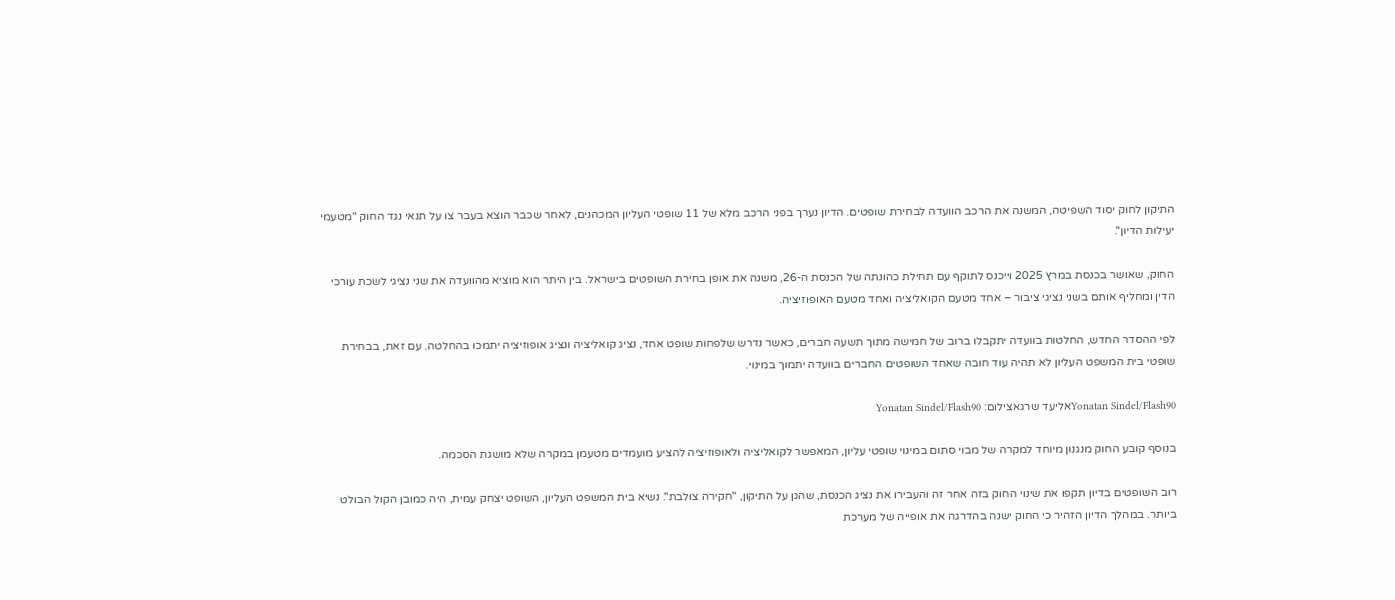התיקון לחוק יסוד השפיטה, המשנה את הרכב הוועדה לבחירת שופטים. הדיון נערך בפני הרכב מלא של 11 שופטי העליון המכהנים, לאחר שכבר הוצא בעבר צו על תנאי נגד החוק "מטעמי יעילות הדיון".

החוק, שאושר בכנסת במרץ 2025 וייכנס לתוקף עם תחילת כהונתה של הכנסת ה-26, משנה את אופן בחירת השופטים בישראל. בין היתר הוא מוציא מהוועדה את שני נציגי לשכת עורכי הדין ומחליף אותם בשני נציגי ציבור – אחד מטעם הקואליציה ואחד מטעם האופוזיציה.

לפי ההסדר החדש, החלטות בוועדה יתקבלו ברוב של חמישה מתוך תשעה חברים, כאשר נדרש שלפחות שופט אחד, נציג קואליציה ונציג אופוזיציה יתמכו בהחלטה. עם זאת, בבחירת שופטי בית המשפט העליון לא תהיה עוד חובה שאחד השופטים החברים בוועדה יתמוך במינוי.

Yonatan Sindel/Flash90אליעד שרגאצילום: Yonatan Sindel/Flash90

בנוסף קובע החוק מנגנון מיוחד למקרה של מבוי סתום במינוי שופטי עליון, המאפשר לקואליציה ולאופוזיציה להציע מועמדים מטעמן במקרה שלא מושגת הסכמה.

רוב השופטים בדיון תקפו את שינוי החוק בזה אחר זה והעבירו את נציג הכנסת, שהגן על התיקון, "חקירה צולבת". נשיא בית המשפט העליון, השופט יצחק עמית, היה כמובן הקול הבולט ביותר. במהלך הדיון הזהיר כי החוק ישנה בהדרגה את אופייה של מערכת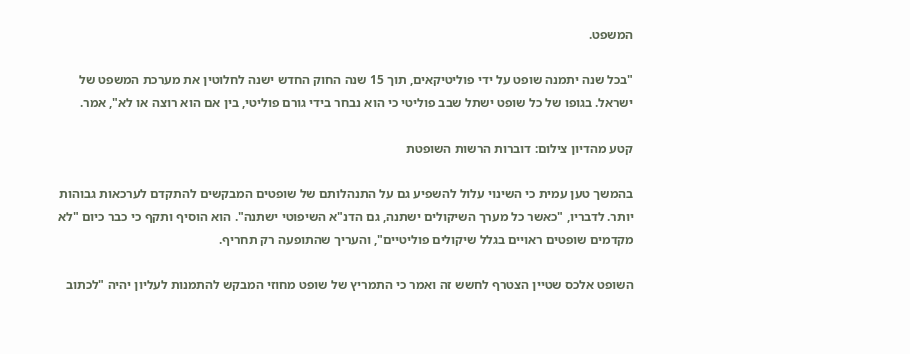המשפט.

"בכל שנה יתמנה שופט על ידי פוליטיקאים, תוך 15 שנה החוק החדש ישנה לחלוטין את מערכת המשפט של ישראל. בגופו של כל שופט ישתל שבב פוליטי כי הוא נבחר בידי גורם פוליטי, בין אם הוא רוצה או לא", אמר.

קטע מהדיון צילום: דוברות הרשות השופטת

בהמשך טען עמית כי השינוי עלול להשפיע גם על התנהלותם של שופטים המבקשים להתקדם לערכאות גבוהות יותר. לדבריו, "כאשר כל מערך השיקולים ישתנה, גם הדנ"א השיפוטי ישתנה". הוא הוסיף ותקף כי כבר כיום "לא מקדמים שופטים ראויים בגלל שיקולים פוליטיים", והעריך שהתופעה רק תחריף.

השופט אלכס שטיין הצטרף לחשש זה ואמר כי התמריץ של שופט מחוזי המבקש להתמנות לעליון יהיה "לכתוב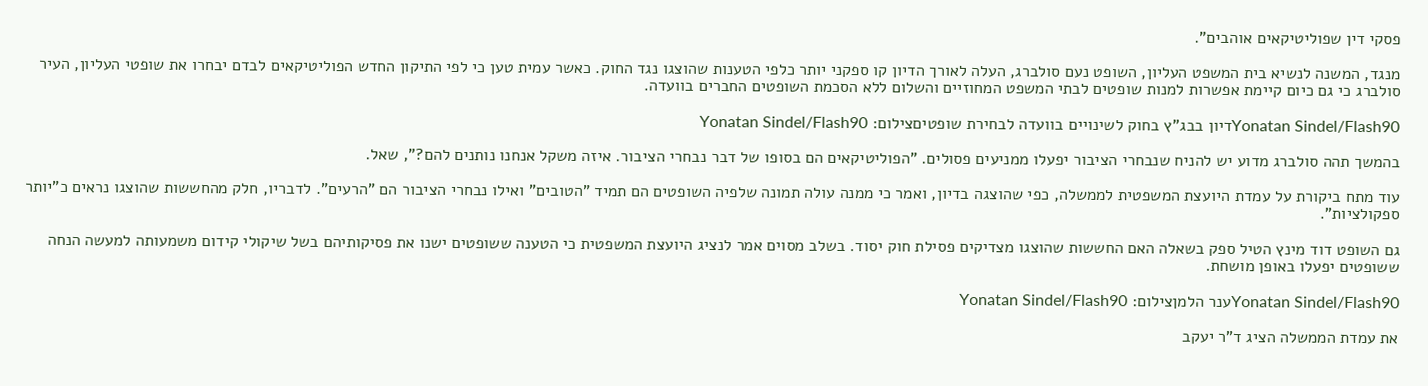פסקי דין שפוליטיקאים אוהבים".

מנגד, המשנה לנשיא בית המשפט העליון, השופט נעם סולברג, העלה לאורך הדיון קו ספקני יותר כלפי הטענות שהוצגו נגד החוק. כאשר עמית טען כי לפי התיקון החדש הפוליטיקאים לבדם יבחרו את שופטי העליון, העיר סולברג כי גם כיום קיימת אפשרות למנות שופטים לבתי המשפט המחוזיים והשלום ללא הסכמת השופטים החברים בוועדה.

Yonatan Sindel/Flash90דיון בבג"ץ בחוק לשינויים בוועדה לבחירת שופטיםצילום: Yonatan Sindel/Flash90

בהמשך תהה סולברג מדוע יש להניח שנבחרי הציבור יפעלו ממניעים פסולים. "הפוליטיקאים הם בסופו של דבר נבחרי הציבור. איזה משקל אנחנו נותנים להם?", שאל.

עוד מתח ביקורת על עמדת היועצת המשפטית לממשלה, כפי שהוצגה בדיון, ואמר כי ממנה עולה תמונה שלפיה השופטים הם תמיד "הטובים" ואילו נבחרי הציבור הם "הרעים". לדבריו, חלק מהחששות שהוצגו נראים כ"יותר ספקולציות".

גם השופט דוד מינץ הטיל ספק בשאלה האם החששות שהוצגו מצדיקים פסילת חוק יסוד. בשלב מסוים אמר לנציג היועצת המשפטית כי הטענה ששופטים ישנו את פסיקותיהם בשל שיקולי קידום משמעותה למעשה הנחה ששופטים יפעלו באופן מושחת.

Yonatan Sindel/Flash90ענר הלמןצילום: Yonatan Sindel/Flash90

את עמדת הממשלה הציג ד"ר יעקב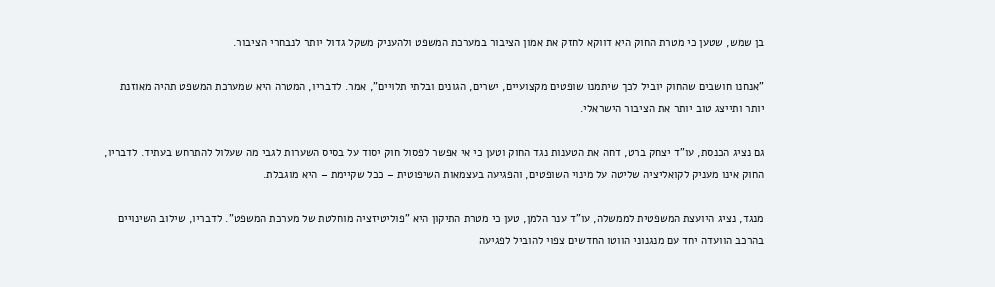בן שמש, שטען כי מטרת החוק היא דווקא לחזק את אמון הציבור במערכת המשפט ולהעניק משקל גדול יותר לנבחרי הציבור.

"אנחנו חושבים שהחוק יוביל לכך שיתמנו שופטים מקצועיים, ישרים, הגונים ובלתי תלויים", אמר. לדבריו, המטרה היא שמערכת המשפט תהיה מאוזנת יותר ותייצג טוב יותר את הציבור הישראלי.

גם נציג הכנסת, עו"ד יצחק ברט, דחה את הטענות נגד החוק וטען כי אי אפשר לפסול חוק יסוד על בסיס השערות לגבי מה שעלול להתרחש בעתיד. לדבריו, החוק אינו מעניק לקואליציה שליטה על מינוי השופטים, והפגיעה בעצמאות השיפוטית – ככל שקיימת – היא מוגבלת.

מנגד, נציג היועצת המשפטית לממשלה, עו"ד ענר הלמן, טען כי מטרת התיקון היא "פוליטיזציה מוחלטת של מערכת המשפט". לדבריו, שילוב השינויים בהרכב הוועדה יחד עם מנגנוני הווטו החדשים צפוי להוביל לפגיעה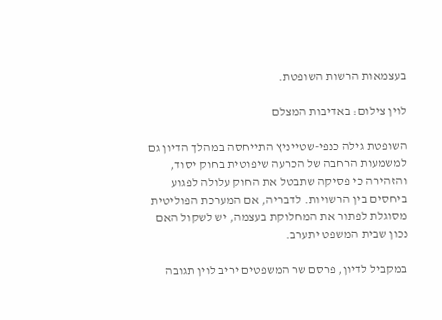בעצמאות הרשות השופטת.

לוין צילום: באדיבות המצלם

השופטת גילה כנפי-שטייניץ התייחסה במהלך הדיון גם למשמעות הרחבה של הכרעה שיפוטית בחוק יסוד, והזהירה כי פסיקה שתבטל את החוק עלולה לפגוע ביחסים בין הרשויות. לדבריה, אם המערכת הפוליטית מסוגלת לפתור את המחלוקת בעצמה, יש לשקול האם נכון שבית המשפט יתערב.

במקביל לדיון, פרסם שר המשפטים יריב לוין תגובה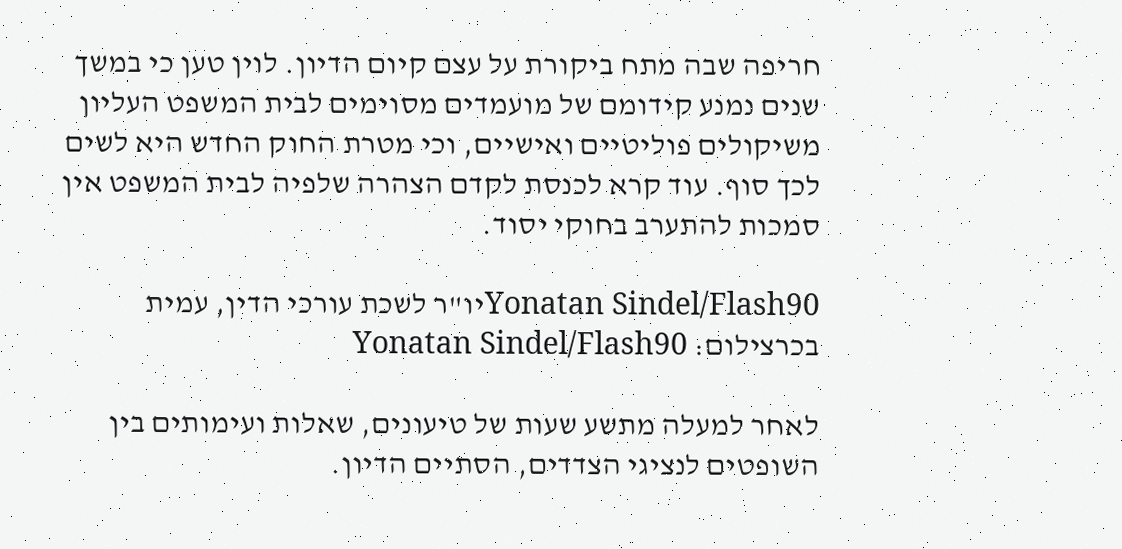חריפה שבה מתח ביקורת על עצם קיום הדיון. לוין טען כי במשך שנים נמנע קידומם של מועמדים מסוימים לבית המשפט העליון משיקולים פוליטיים ואישיים, וכי מטרת החוק החדש היא לשים לכך סוף. עוד קרא לכנסת לקדם הצהרה שלפיה לבית המשפט אין סמכות להתערב בחוקי יסוד.

Yonatan Sindel/Flash90יו"ר לשכת עורכי הדין, עמית בכרצילום: Yonatan Sindel/Flash90

לאחר למעלה מתשע שעות של טיעונים, שאלות ועימותים בין השופטים לנציגי הצדדים, הסתיים הדיון.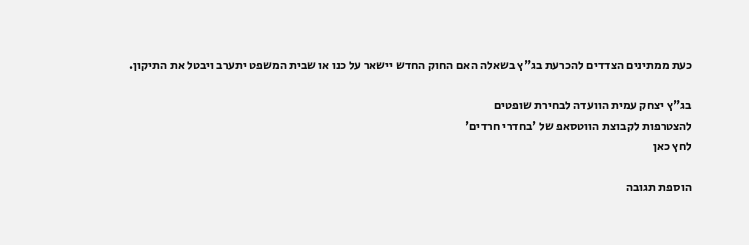כעת ממתינים הצדדים להכרעת בג"ץ בשאלה האם החוק החדש יישאר על כנו או שבית המשפט יתערב ויבטל את התיקון.

בג"ץ יצחק עמית הוועדה לבחירת שופטים
להצטרפות לקבוצת הווטסאפ של 'בחדרי חרדים'
לחץ כאן

הוספת תגובה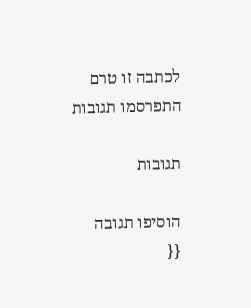לכתבה זו טרם התפרסמו תגובות

תגובות

הוסיפו תגובה
{{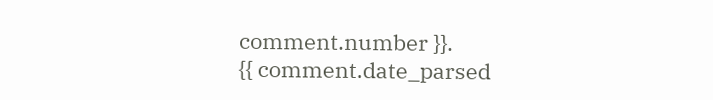comment.number }}.
{{ comment.date_parsed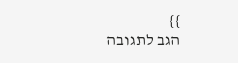}}
הגב לתגובה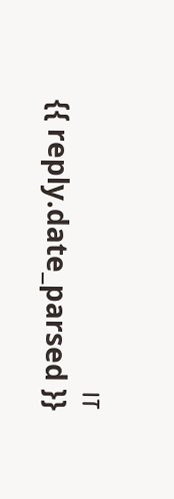זו
{{ reply.date_parsed }}